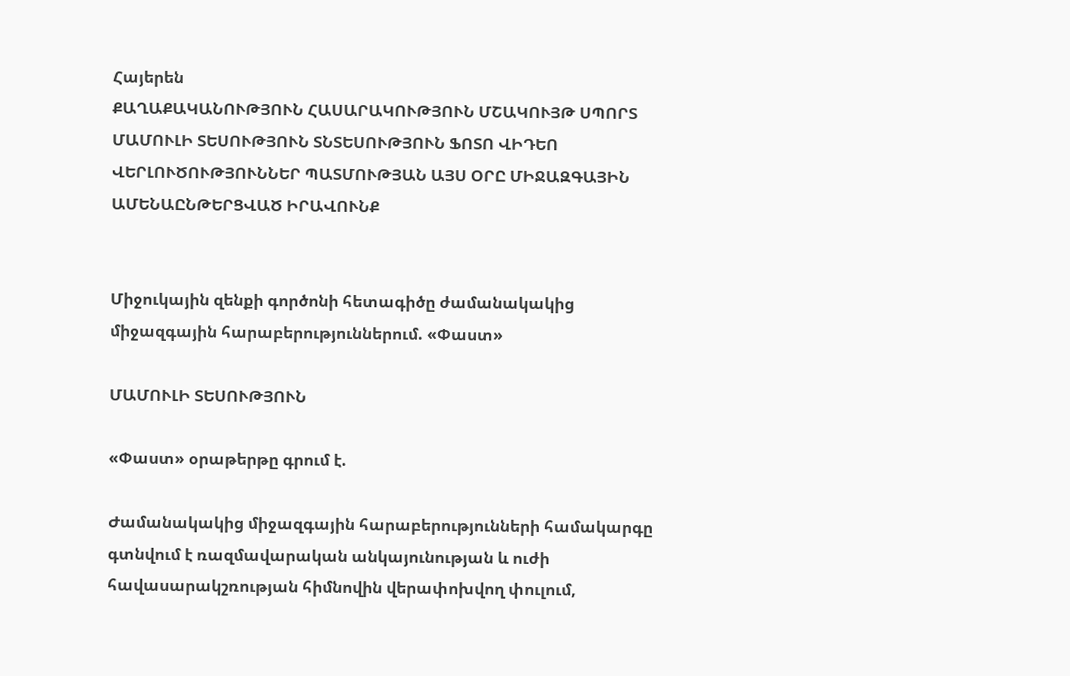Հայերեն
ՔԱՂԱՔԱԿԱՆՈՒԹՅՈՒՆ ՀԱՍԱՐԱԿՈՒԹՅՈՒՆ ՄՇԱԿՈՒՅԹ ՍՊՈՐՏ ՄԱՄՈՒԼԻ ՏԵՍՈՒԹՅՈՒՆ ՏՆՏԵՍՈՒԹՅՈՒՆ ՖՈՏՈ ՎԻԴԵՈ ՎԵՐԼՈՒԾՈՒԹՅՈՒՆՆԵՐ ՊԱՏՄՈՒԹՅԱՆ ԱՅՍ ՕՐԸ ՄԻՋԱԶԳԱՅԻՆ ԱՄԵՆԱԸՆԹԵՐՑՎԱԾ ԻՐԱՎՈՒՆՔ


Միջուկային զենքի գործոնի հետագիծը ժամանակակից միջազգային հարաբերություններում. «Փաստ»

ՄԱՄՈՒԼԻ ՏԵՍՈՒԹՅՈՒՆ

«Փաստ» օրաթերթը գրում է.

Ժամանակակից միջազգային հարաբերությունների համակարգը գտնվում է ռազմավարական անկայունության և ուժի հավասարակշռության հիմնովին վերափոխվող փուլում,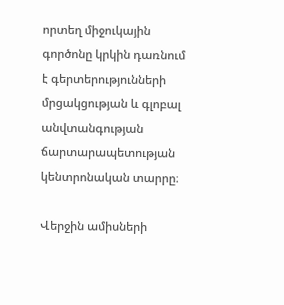որտեղ միջուկային գործոնը կրկին դառնում է գերտերությունների մրցակցության և գլոբալ անվտանգության ճարտարապետության կենտրոնական տարրը։

Վերջին ամիսների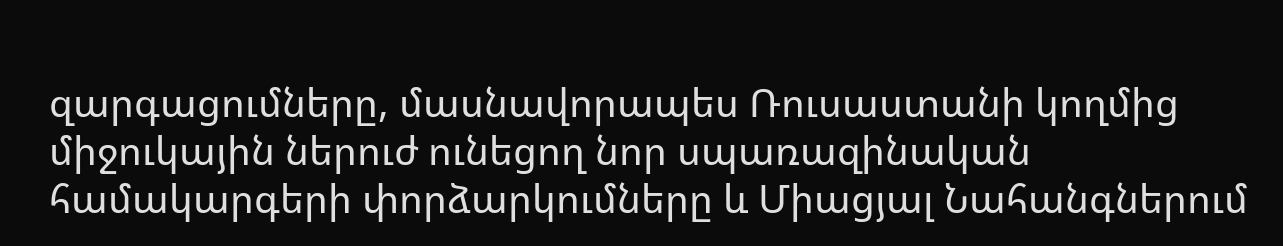զարգացումները, մասնավորապես Ռուսաստանի կողմից միջուկային ներուժ ունեցող նոր սպառազինական համակարգերի փորձարկումները և Միացյալ Նահանգներում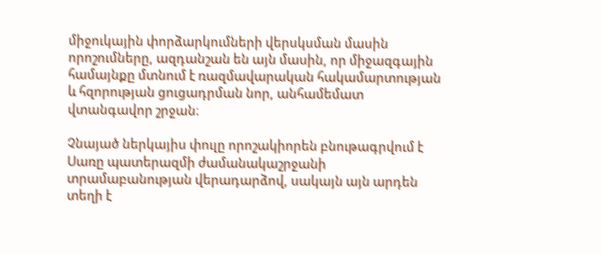միջուկային փորձարկումների վերսկսման մասին որոշումները, ազդանշան են այն մասին, որ միջազգային համայնքը մտնում է ռազմավարական հակամարտության և հզորության ցուցադրման նոր, անհամեմատ վտանգավոր շրջան։

Չնայած ներկայիս փուլը որոշակիորեն բնութագրվում է Սառը պատերազմի ժամանակաշրջանի տրամաբանության վերադարձով, սակայն այն արդեն տեղի է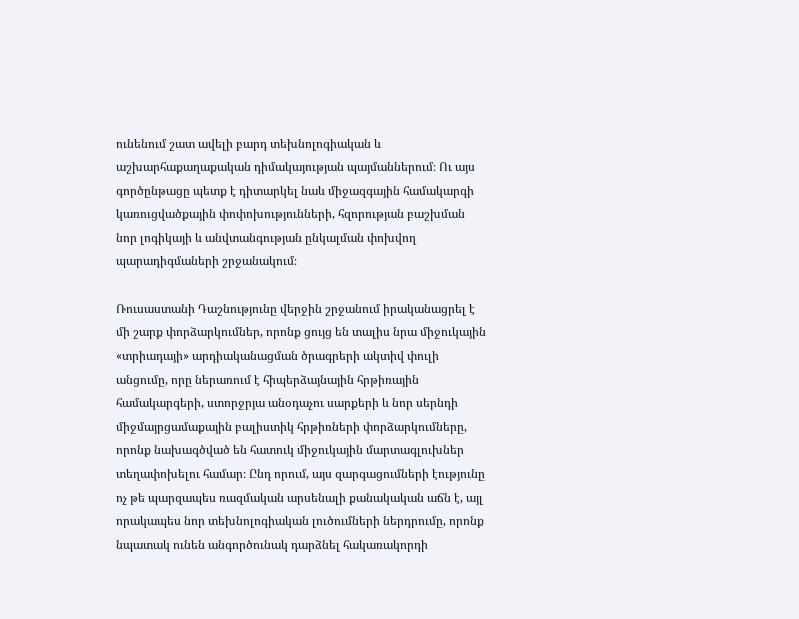ունենում շատ ավելի բարդ տեխնոլոգիական և աշխարհաքաղաքական դիմակայության պայմաններում։ Ու այս գործընթացը պետք է դիտարկել նաև միջազգային համակարգի կառուցվածքային փոփոխությունների, հզորության բաշխման նոր լոգիկայի և անվտանգության ընկալման փոխվող պարադիգմաների շրջանակում։

Ռուսաստանի Դաշնությունը վերջին շրջանում իրականացրել է մի շարք փորձարկումներ, որոնք ցույց են տալիս նրա միջուկային «տրիադայի» արդիականացման ծրագրերի ակտիվ փուլի անցումը, որը ներառում է հիպերձայնային հրթիռային համակարգերի, ստորջրյա անօդաչու սարքերի և նոր սերնդի միջմայրցամաքային բալիստիկ հրթիռների փորձարկումները, որոնք նախագծված են հատուկ միջուկային մարտագլուխներ տեղափոխելու համար։ Ընդ որում, այս զարգացումների էությունը ոչ թե պարզապես ռազմական արսենալի քանակական աճն է, այլ որակապես նոր տեխնոլոգիական լուծումների ներդրումը, որոնք նպատակ ունեն անգործունակ դարձնել հակառակորդի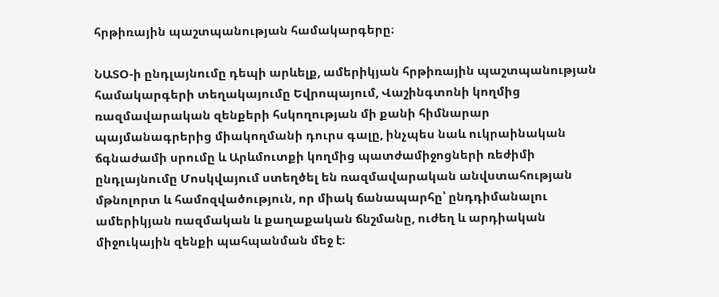հրթիռային պաշտպանության համակարգերը։

ՆԱՏՕ-ի ընդլայնումը դեպի արևելք, ամերիկյան հրթիռային պաշտպանության համակարգերի տեղակայումը Եվրոպայում, Վաշինգտոնի կողմից ռազմավարական զենքերի հսկողության մի քանի հիմնարար պայմանագրերից միակողմանի դուրս գալը, ինչպես նաև ուկրաինական ճգնաժամի սրումը և Արևմուտքի կողմից պատժամիջոցների ռեժիմի ընդլայնումը Մոսկվայում ստեղծել են ռազմավարական անվստահության մթնոլորտ և համոզվածություն, որ միակ ճանապարհը՝ ընդդիմանալու ամերիկյան ռազմական և քաղաքական ճնշմանը, ուժեղ և արդիական միջուկային զենքի պահպանման մեջ է։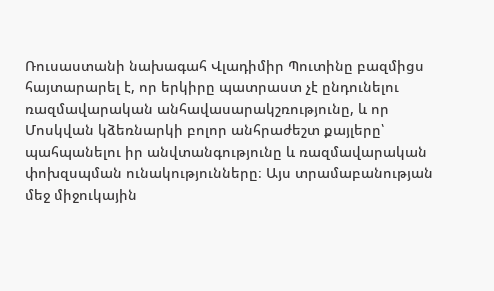Ռուսաստանի նախագահ Վլադիմիր Պուտինը բազմիցս հայտարարել է, որ երկիրը պատրաստ չէ ընդունելու ռազմավարական անհավասարակշռությունը, և որ Մոսկվան կձեռնարկի բոլոր անհրաժեշտ քայլերը՝ պահպանելու իր անվտանգությունը և ռազմավարական փոխզսպման ունակությունները։ Այս տրամաբանության մեջ միջուկային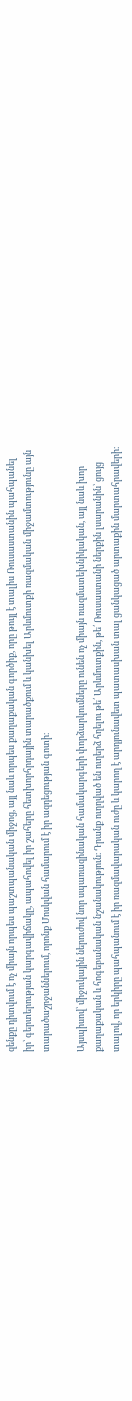զենքը դիտվում է ոչ միայն որպես պաշտպանական միջոց, այլ նաև որպես քաղաքական գործիք, որը թույլ է տալիս Ռուսաստանին պահպանել իր՝ գերտերության կարգավիճակը, ապահովել իր շահերը հետխորհրդային տարածքում և կանխել Արևմուտքի ռազմական միջամտությունը այն տարածաշրջաններում, որոնք Մոսկվան համարում է իր ազդեցության գոտի։

Այսպիսով՝ միջուկային ներուժով նոր սպառազինական համակարգերի փորձարկումները ունեն ոչ միայն ռազմատեխնիկական, այլ նաև խոր քաղաքական և հոգեբանական նշանակություն։ Դրանք ուղղված են ուղերձ հղելու թե՛ Արևմուտքին, թե՛ Ռուսաստանի ներքին լսարանին՝ ցույց տալով, որ երկիրը պահպանում է իր ռազմավարական ուժը և կարող է արդյունավետ պատասխան տալ ցանկացած արտաքին մարտահրավերի։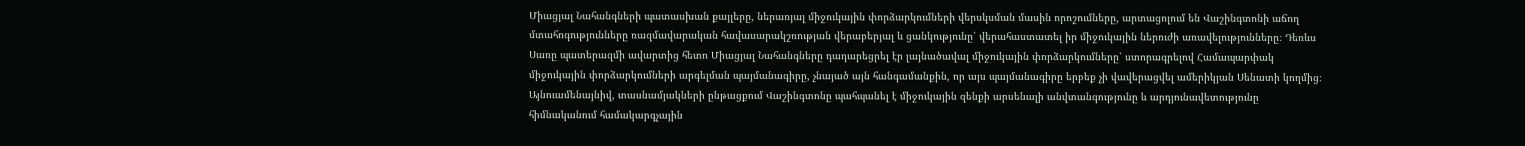Միացյալ Նահանգների պատասխան քայլերը, ներառյալ միջուկային փորձարկումների վերսկսման մասին որոշումները, արտացոլում են Վաշինգտոնի աճող մտահոգությունները ռազմավարական հավասարակշռության վերաբերյալ և ցանկությունը՝ վերահաստատել իր միջուկային ներուժի առավելությունները։ Դեռևս Սառը պատերազմի ավարտից հետո Միացյալ Նահանգները դադարեցրել էր լայնածավալ միջուկային փորձարկումները՝ ստորագրելով Համապարփակ միջուկային փորձարկումների արգելման պայմանագիրը, չնայած այն հանգամանքին, որ այս պայմանագիրը երբեք չի վավերացվել ամերիկյան Սենատի կողմից։ Այնուամենայնիվ, տասնամյակների ընթացքում Վաշինգտոնը պահպանել է միջուկային զենքի արսենալի անվտանգությունը և արդյունավետությունը հիմնականում համակարգչային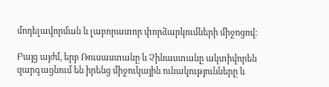մոդելավորման և լաբորատոր փորձարկումների միջոցով։

Բայց այժմ, երբ Ռուսաստանը և Չինաստանը ակտիվորեն զարգացնում են իրենց միջուկային ունակությունները և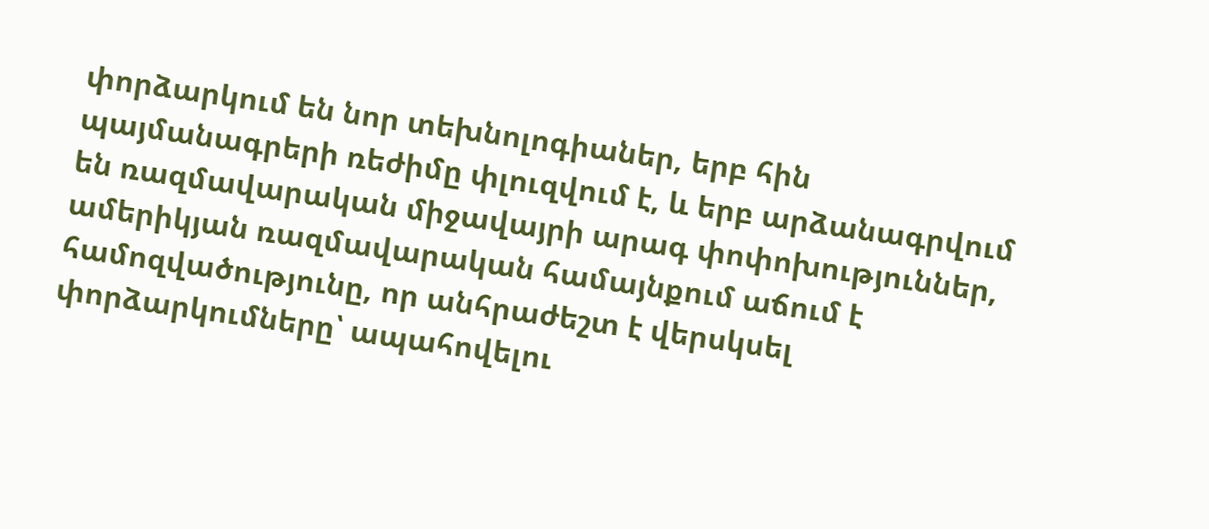փորձարկում են նոր տեխնոլոգիաներ, երբ հին պայմանագրերի ռեժիմը փլուզվում է, և երբ արձանագրվում են ռազմավարական միջավայրի արագ փոփոխություններ, ամերիկյան ռազմավարական համայնքում աճում է համոզվածությունը, որ անհրաժեշտ է վերսկսել փորձարկումները՝ ապահովելու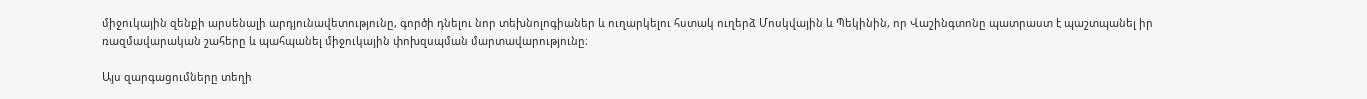միջուկային զենքի արսենալի արդյունավետությունը, գործի դնելու նոր տեխնոլոգիաներ և ուղարկելու հստակ ուղերձ Մոսկվային և Պեկինին, որ Վաշինգտոնը պատրաստ է պաշտպանել իր ռազմավարական շահերը և պահպանել միջուկային փոխզսպման մարտավարությունը։

Այս զարգացումները տեղի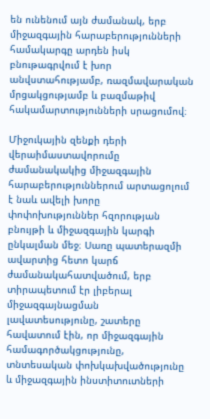են ունենում այն ժամանակ, երբ միջազգային հարաբերությունների համակարգը արդեն իսկ բնութագրվում է խոր անվստահությամբ, ռազմավարական մրցակցությամբ և բազմաթիվ հակամարտությունների սրացումով։

Միջուկային զենքի դերի վերաիմաստավորումը ժամանակակից միջազգային հարաբերություններում արտացոլում է նաև ավելի խորը փոփոխություններ հզորության բնույթի և միջազգային կարգի ընկալման մեջ։ Սառը պատերազմի ավարտից հետո կարճ ժամանակահատվածում, երբ տիրապետում էր լիբերալ միջազգայնացման լավատեսությունը, շատերը հավատում էին, որ միջազգային համագործակցությունը, տնտեսական փոխկախվածությունը և միջազգային ինստիտուտների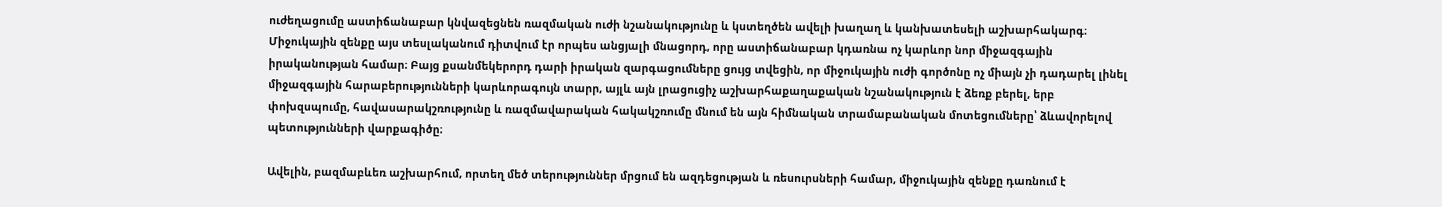ուժեղացումը աստիճանաբար կնվազեցնեն ռազմական ուժի նշանակությունը և կստեղծեն ավելի խաղաղ և կանխատեսելի աշխարհակարգ։ Միջուկային զենքը այս տեսլականում դիտվում էր որպես անցյալի մնացորդ, որը աստիճանաբար կդառնա ոչ կարևոր նոր միջազգային իրականության համար։ Բայց քսանմեկերորդ դարի իրական զարգացումները ցույց տվեցին, որ միջուկային ուժի գործոնը ոչ միայն չի դադարել լինել միջազգային հարաբերությունների կարևորագույն տարր, այլև այն լրացուցիչ աշխարհաքաղաքական նշանակություն է ձեռք բերել, երբ փոխզսպումը, հավասարակշռությունը և ռազմավարական հակակշռումը մնում են այն հիմնական տրամաբանական մոտեցումները՝ ձևավորելով պետությունների վարքագիծը։

Ավելին, բազմաբևեռ աշխարհում, որտեղ մեծ տերություններ մրցում են ազդեցության և ռեսուրսների համար, միջուկային զենքը դառնում է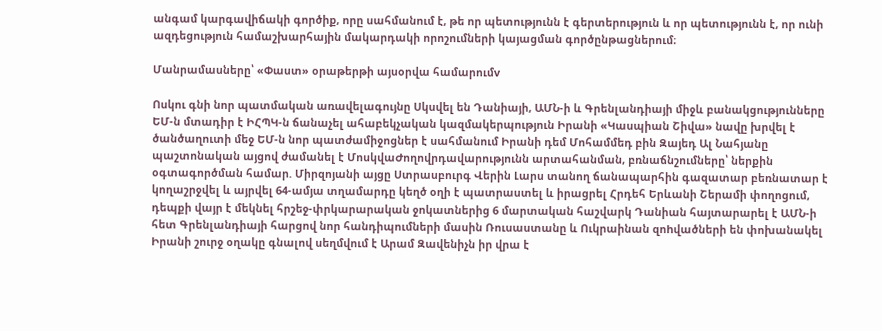անգամ կարգավիճակի գործիք, որը սահմանում է, թե որ պետությունն է գերտերություն և որ պետությունն է, որ ունի ազդեցություն համաշխարհային մակարդակի որոշումների կայացման գործընթացներում։

Մանրամասները՝ «Փաստ» օրաթերթի այսօրվա համարումv

Ոսկու գնի նոր պատմական առավելագույնը Սկսվել են Դանիայի, ԱՄՆ-ի և Գրենլանդիայի միջև բանակցությունները ԵՄ-ն մտադիր է ԻՀՊԿ-ն ճանաչել ահաբեկչական կազմակերպություն Իրանի «Կասպիան Շիվա» նավը խրվել է ծանծաղուտի մեջ ԵՄ-ն նոր պատժամիջոցներ է սահմանում Իրանի դեմ Մոհամմեդ բին Զայեդ Ալ Նահյանը պաշտոնական այցով ժամանել է ՄոսկվաԺողովրդավարությունն արտահանման, բռնաճնշումները՝ ներքին օգտագործման համար. Միրզոյանի այցը Ստրասբուրգ Վերին Լարս տանող ճանապարհին գազատար բեռնատար է կողաշրջվել և այրվել 64-ամյա տղամարդը կեղծ օղի է պատրաստել և իրացրել Հրդեհ Երևանի Շերամի փողոցում, դեպքի վայր է մեկնել հրշեջ-փրկարարական ջոկատներից 6 մարտական հաշվարկ Դանիան հայտարարել է ԱՄՆ-ի հետ Գրենլանդիայի հարցով նոր հանդիպումների մասին Ռուսաստանը և Ուկրաինան զոhվածների են փոխանակել Իրանի շուրջ օղակը գնալով սեղմվում է Արամ Զավենիչն իր վրա է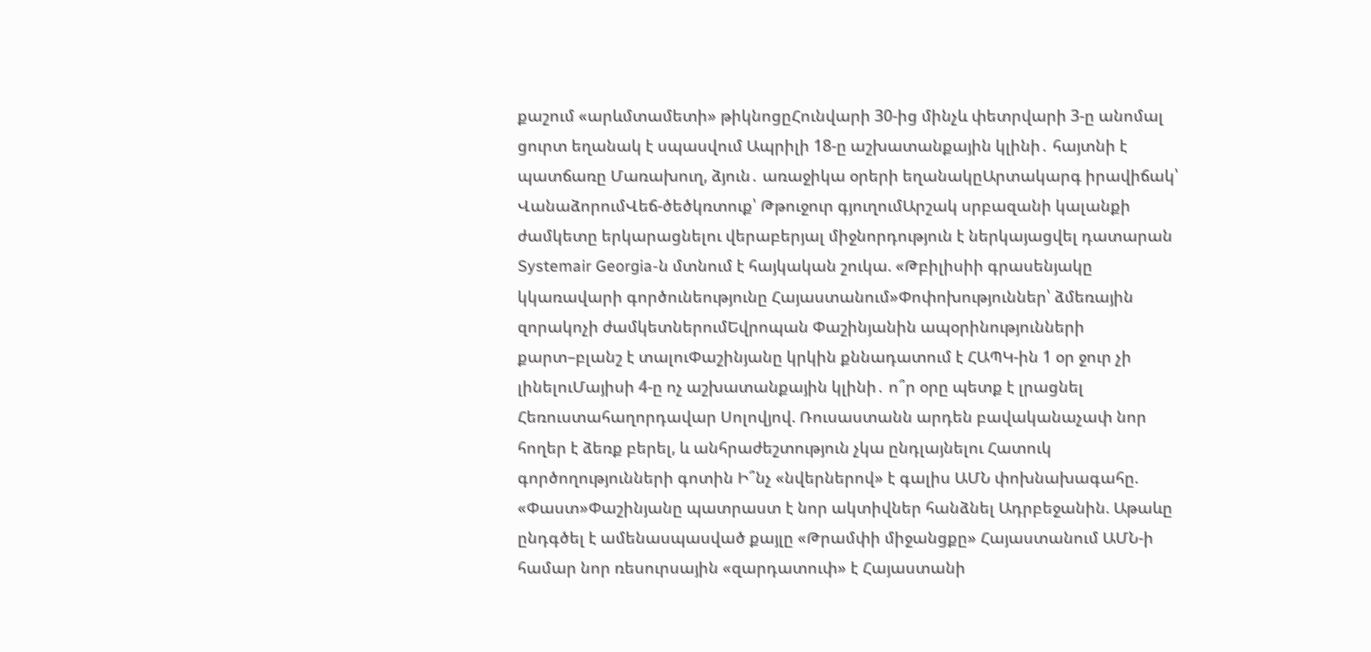քաշում «արևմտամետի» թիկնոցըՀունվարի 30-ից մինչև փետրվարի 3-ը անոմալ ցուրտ եղանակ է սպասվում Ապրիլի 18-ը աշխատանքային կլինի․ հայտնի է պատճառը Մառախուղ, ձյուն․ առաջիկա օրերի եղանակըԱրտակարգ իրավիճակ՝ ՎանաձորումՎեճ-ծեծկռտուք՝ Թթուջուր գյուղումԱրշակ սրբազանի կալանքի ժամկետը երկարացնելու վերաբերյալ միջնորդություն է ներկայացվել դատարան Systemair Georgia-ն մտնում է հայկական շուկա. «Թբիլիսիի գրասենյակը կկառավարի գործունեությունը Հայաստանում»Փոփոխություններ՝ ձմեռային զորակոչի ժամկետներումԵվրոպան Փաշինյանին ապօրինությունների քարտ–բլանշ է տալուՓաշինյանը կրկին քննադատում է ՀԱՊԿ-ին 1 օր ջուր չի լինելուՄայիսի 4-ը ոչ աշխատանքային կլինի․ ո՞ր օրը պետք է լրացնել Հեռուստահաղորդավար Սոլովյով. Ռուսաստանն արդեն բավականաչափ նոր հողեր է ձեռք բերել, և անհրաժեշտություն չկա ընդլայնելու Հատուկ գործողությունների գոտին Ի՞նչ «նվերներով» է գալիս ԱՄՆ փոխնախագահը. «Փաստ»Փաշինյանը պատրաստ է նոր ակտիվներ հանձնել Ադրբեջանին. Աթաևը ընդգծել է ամենասպասված քայլը «Թրամփի միջանցքը» Հայաստանում ԱՄՆ-ի համար նոր ռեսուրսային «զարդատուփ» է Հայաստանի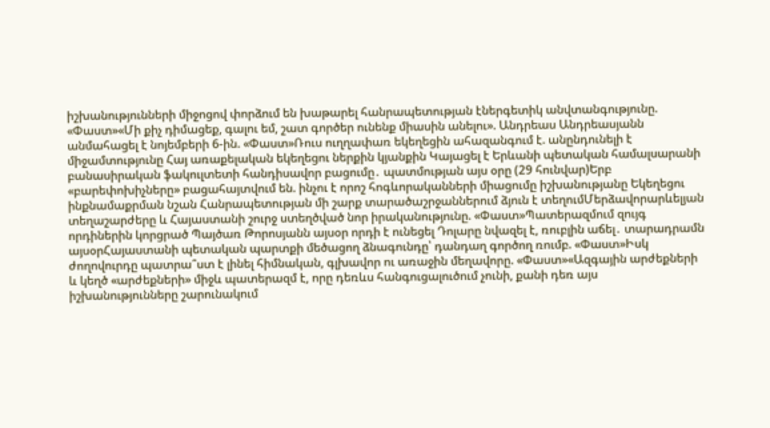իշխանությունների միջոցով փորձում են խաթարել հանրապետության էներգետիկ անվտանգությունը. «Փաստ»«Մի քիչ դիմացեք, գալու եմ, շատ գործեր ունենք միասին անելու». Անդրեաս Անդրեասյանն անմահացել է նոյեմբերի 6-ին. «Փաստ»Ռուս ուղղափառ եկեղեցին ահազանգում է. անընդունելի է միջամտությունը Հայ առաքելական եկեղեցու ներքին կյանքին Կայացել է Երևանի պետական համալսարանի բանասիրական ֆակուլտետի հանդիսավոր բացումը․ պատմության այս օրը (29 հունվար)Երբ «բարեփոխիչները» բացահայտվում են. ինչու է որոշ հոգևորականների միացումը իշխանությանը Եկեղեցու ինքնամաքրման նշան Հանրապետության մի շարք տարածաշրջաններում ձյուն է տեղումՄերձավորարևելյան տեղաշարժերը և Հայաստանի շուրջ ստեղծված նոր իրականությունը. «Փաստ»Պատերազմում զույգ որդիներին կորցրած Պայծառ Թորոսյանն այսօր որդի է ունեցել Դոլարը նվազել է, ռուբլին աճել․ տարադրամն այսօրՀայաստանի պետական պարտքի մեծացող ձնագունդը՝ դանդաղ գործող ռումբ. «Փաստ»Իսկ ժողովուրդը պատրա՞ստ է լինել հիմնական, գլխավոր ու առաջին մեղավորը. «Փաստ»«Ազգային արժեքների և կեղծ «արժեքների» միջև պատերազմ է, որը դեռևս հանգուցալուծում չունի, քանի դեռ այս իշխանությունները շարունակում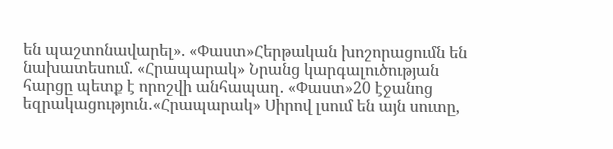են պաշտոնավարել». «Փաստ»Հերթական խոշորացումն են նախատեսում. «Հրապարակ» Նրանց կարգալուծության հարցը պետք է որոշվի անհապաղ. «Փաստ»20 էջանոց եզրակացություն․«Հրապարակ» Սիրով լսում են այն սուտը,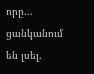որը... ցանկանում են լսել.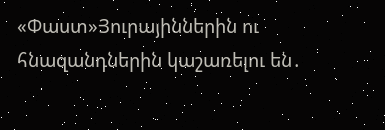«Փաստ»Յուրայիններին ու հնազանդներին կաշառելու են․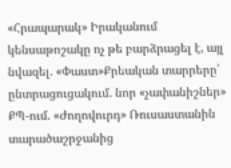«Հրապարակ» Իրականում կենսաթոշակը ոչ թե բարձրացել է, այլ նվազել. «Փաստ»Քրեական տարրերը՝ ընտրացուցակում. նոր «չափանիշներ» ՔՊ-ում. «Ժողովուրդ» Ռուսաստանին տարածաշրջանից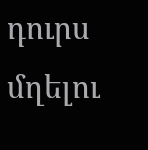դուրս մղելու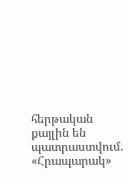հերթական քայլին են պատրաստվում. «Հրապարակ»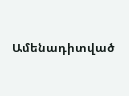Ամենադիտված